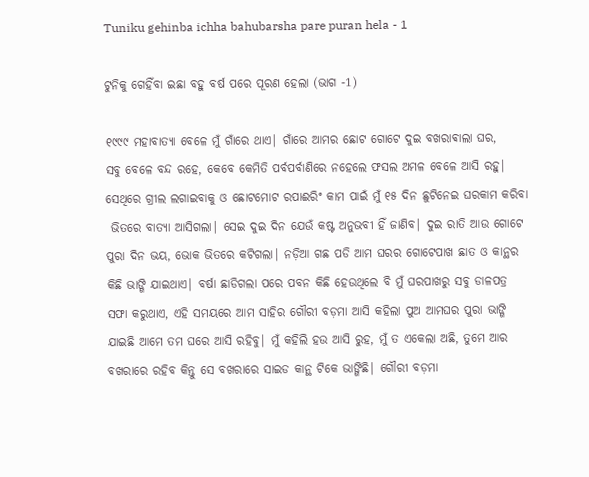Tuniku gehinba ichha bahubarsha pare puran hela - 1

ଟୁନିକୁ ଗେହିଁବା ଇଛା ବହୁ ବର୍ଷ ପରେ ପୂରଣ ହେଲା (ଭାଗ -1)

୧୯୯୯ ମହାବାତ୍ୟା ବେଳେ ମୁଁ ଗାଁରେ ଥାଏ| ଗାଁରେ ଆମର ଛୋଟ ଗୋଟେ ଦୁଇ ବଖରାଵାଲା ଘର,
ସବୁ ବେଳେ ବନ୍ଦ ରହେ, କେବେ କେମିତି ପର୍ବପର୍ବାଣିରେ ନହେଲେ ଫସଲ ଅମଳ ବେଳେ ଆସି ରହୁ|
ସେଥିରେ ଗ୍ରୀଲ ଲଗାଇବାକୁ ଓ ଛୋଟମୋଟ ରପାଈରିଂ କାମ ପାଇଁ ମୁଁ ୧୫ ଦିନ ଛୁଟିନେଇ ଘରକାମ କରିବା
 ଭିତରେ ବାତ୍ୟା ଆସିଗଲା| ସେଇ ଦୁଇ ଦିନ ଯେଉଁ କଷ୍ଟ ଅନୁଭବୀ ହିଁ ଜାଣିବ| ଦୁଇ ରାତି ଆଉ ଗୋଟେ
ପୁରା ଦିନ ଭୟ, ଭୋକ ଭିତରେ କଟିଗଲା| ନଡ଼ିଆ ଗଛ ପଡି ଆମ ଘରର ଗୋଟେପାଖ ଛାତ ଓ କାନ୍ଥର
କିଛି ଭାଙ୍ଗି ଯାଇଥାଏ| ବର୍ଷା ଛାଡିଗଲା ପରେ ପବନ କିଛି ହେଉଥିଲେ ବି ମୁଁ ଘରପାଖରୁ ସବୁ ଡାଳପତ୍ର
ସଫା କରୁଥାଏ, ଏହି ସମୟରେ ଆମ ସାହିର ଗୌରୀ ବଡ଼ମା ଆସି କହିଲା ପୁଅ ଆମଘର ପୁରା ଭାଙ୍ଗି
ଯାଇଛି ଆମେ ତମ ଘରେ ଆସି ରହିବୁ| ମୁଁ କହିଲି ହଉ ଆସି ରୁହ, ମୁଁ ତ ଏକେଲା ଅଛି, ତୁମେ ଆର
ବଖରାରେ ରହିବ କିନ୍ତୁ ସେ ବଖରାରେ ସାଇଡ କାନ୍ଥ ଟିକେ ଭାଙ୍ଗିଛି| ଗୌରୀ ବଡ଼ମା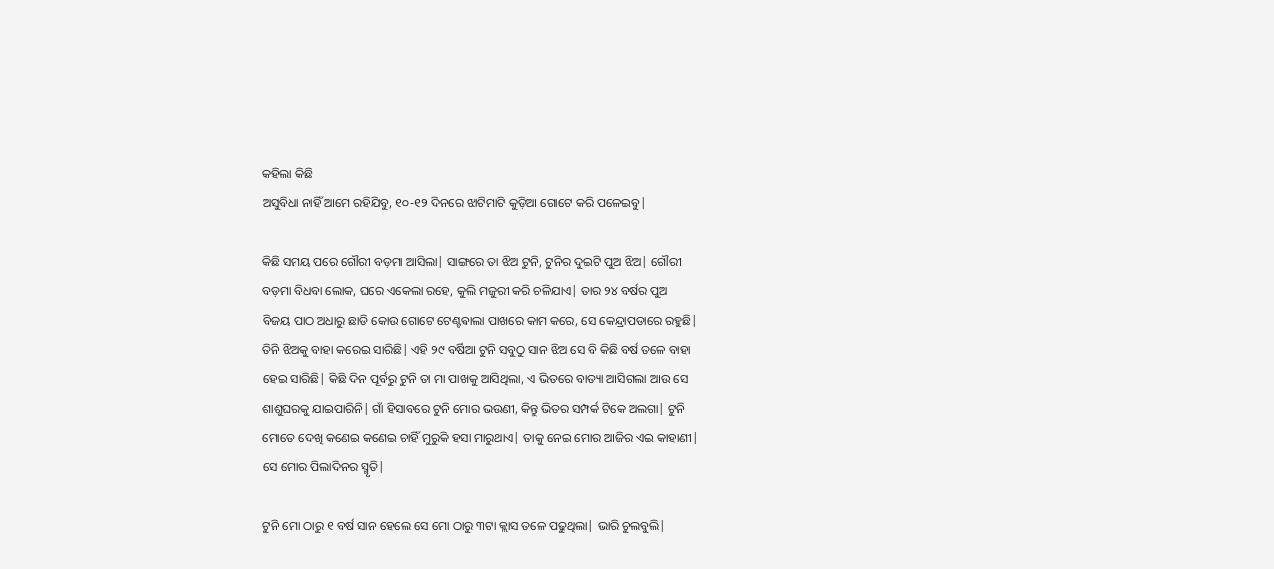କହିଲା କିଛି
ଅସୁବିଧା ନାହିଁ ଆମେ ରହିଯିବୁ, ୧୦-୧୨ ଦିନରେ ଝାଟିମାଟି କୁଡ଼ିଆ ଗୋଟେ କରି ପଳେଇବୁ|

କିଛି ସମୟ ପରେ ଗୌରୀ ବଡ଼ମା ଆସିଲା| ସାଙ୍ଗରେ ତା ଝିଅ ଟୁନି, ଟୁନିର ଦୁଇଟି ପୁଅ ଝିଅ| ଗୌରୀ
ବଡ଼ମା ବିଧବା ଲୋକ, ଘରେ ଏକେଲା ରହେ, କୁଲି ମଜୁରୀ କରି ଚଳିଯାଏ| ତାର ୨୪ ବର୍ଷର ପୁଅ
ବିଜୟ ପାଠ ଅଧାରୁ ଛାଡି କୋଉ ଗୋଟେ ଟେଣ୍ଟଵାଲା ପାଖରେ କାମ କରେ, ସେ କେନ୍ଦ୍ରାପଡାରେ ରହୁଛି|
ତିନି ଝିଅକୁ ବାହା କରେଇ ସାରିଛି| ଏହି ୨୯ ବର୍ଷିଆ ଟୁନି ସବୁଠୁ ସାନ ଝିଅ ସେ ବି କିଛି ବର୍ଷ ତଳେ ବାହା
ହେଇ ସାରିଛି| କିଛି ଦିନ ପୂର୍ବରୁ ଟୁନି ତା ମା ପାଖକୁ ଆସିଥିଲା, ଏ ଭିତରେ ବାତ୍ୟା ଆସିଗଲା ଆଉ ସେ
ଶାଶୁଘରକୁ ଯାଇପାରିନି| ଗାଁ ହିସାବରେ ଟୁନି ମୋର ଭଉଣୀ, କିନ୍ତୁ ଭିତର ସମ୍ପର୍କ ଟିକେ ଅଲଗା| ଟୁନି
ମୋତେ ଦେଖି କଣେଇ କଣେଇ ଚାହିଁ ମୁରୁକି ହସା ମାରୁଥାଏ| ତାକୁ ନେଇ ମୋର ଆଜିର ଏଇ କାହାଣୀ|
ସେ ମୋର ପିଲାଦିନର ସ୍ମୃତି|

ଟୁନି ମୋ ଠାରୁ ୧ ବର୍ଷ ସାନ ହେଲେ ସେ ମୋ ଠାରୁ ୩ଟା କ୍ଲାସ ତଳେ ପଢୁଥିଲା| ଭାରି ଚୁଲବୁଲି|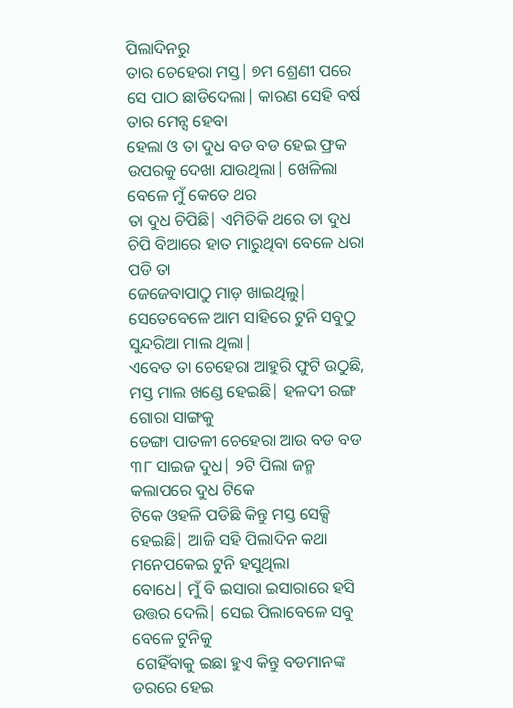ପିଲାଦିନରୁ
ତାର ଚେହେରା ମସ୍ତ| ୭ମ ଶ୍ରେଣୀ ପରେ ସେ ପାଠ ଛାଡିଦେଲା| କାରଣ ସେହି ବର୍ଷ ତାର ମେନ୍ସ ହେବା
ହେଲା ଓ ତା ଦୁଧ ବଡ ବଡ ହେଇ ଫ୍ରକ ଉପରକୁ ଦେଖା ଯାଉଥିଲା| ଖେଳିଲା ବେଳେ ମୁଁ କେତେ ଥର
ତା ଦୁଧ ଚିପିଛି| ଏମିତିକି ଥରେ ତା ଦୁଧ ଚିପି ବିଆରେ ହାତ ମାରୁଥିବା ବେଳେ ଧରା ପଡି ତା
ଜେଜେବାପାଠୁ ମାଡ଼ ଖାଇଥିଲୁ| ସେତେବେଳେ ଆମ ସାହିରେ ଟୁନି ସବୁଠୁ ସୁନ୍ଦରିଆ ମାଲ ଥିଲା|
ଏବେତ ତା ଚେହେରା ଆହୁରି ଫୁଟି ଉଠୁଛି, ମସ୍ତ ମାଲ ଖଣ୍ଡେ ହେଇଛି| ହଳଦୀ ରଙ୍ଗ ଗୋରା ସାଙ୍ଗକୁ
ଡେଙ୍ଗା ପାତଳୀ ଚେହେରା ଆଉ ବଡ ବଡ ୩୮ ସାଇଜ ଦୁଧ| ୨ଟି ପିଲା ଜନ୍ମ କଲାପରେ ଦୁଧ ଟିକେ
ଟିକେ ଓହଳି ପଡିଛି କିନ୍ତୁ ମସ୍ତ ସେକ୍ସି ହେଇଛି| ଆଜି ସହି ପିଲାଦିନ କଥା ମନେପକେଇ ଟୁନି ହସୁଥିଲା
ବୋଧେ| ମୁଁ ବି ଇସାରା ଇସାରାରେ ହସି ଉତ୍ତର ଦେଲି| ସେଇ ପିଲାବେଳେ ସବୁ ବେଳେ ଟୁନିକୁ
 ଗେହିଁବାକୁ ଇଛା ହୁଏ କିନ୍ତୁ ବଡମାନଙ୍କ ଡରରେ ହେଇ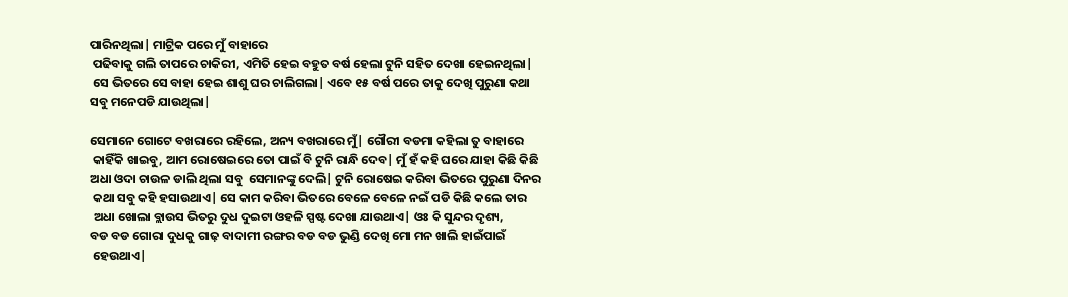ପାରିନଥିଲା| ମାଟ୍ରିକ ପରେ ମୁଁ ବାହାରେ
 ପଢିବାକୁ ଗଲି ତାପରେ ଚାକିରୀ, ଏମିତି ହେଇ ବହୁତ ବର୍ଷ ହେଲା ଟୁନି ସହିତ ଦେଖା ହେଇନଥିଲା|
 ସେ ଭିତରେ ସେ ବାହା ହେଇ ଶାଶୁ ଘର ଚାଲିଗଲା| ଏବେ ୧୫ ବର୍ଷ ପରେ ତାକୁ ଦେଖି ପୁରୁଣା କଥା
ସବୁ ମନେପଡି ଯାଉଥିଲା|

ସେମାନେ ଗୋଟେ ବଖରାରେ ରହିଲେ, ଅନ୍ୟ ବଖରାରେ ମୁଁ| ଗୌରୀ ବଡମା କହିଲା ତୁ ବାହାରେ
 କାହିଁକି ଖାଇବୁ, ଆମ ରୋଷେଇରେ ତୋ ପାଇଁ ବି ଟୁନି ରାନ୍ଧି ଦେବ| ମୁଁ ହଁ କହି ଘରେ ଯାହା କିଛି କିଛି
ଅଧା ଓଦା ଚାଉଳ ଡାଲି ଥିଲା ସବୁ  ସେମାନଙ୍କୁ ଦେଲି| ଟୁନି ରୋଷେଇ କରିବା ଭିତରେ ପୁରୁଣା ଦିନର
 କଥା ସବୁ କହି ହସାଉଥାଏ| ସେ କାମ କରିବା ଭିତରେ ବେଳେ ବେଳେ ନଇଁ ପଡି କିଛି କଲେ ତାର
 ଅଧା ଖୋଲା ବ୍ଲାଉସ ଭିତରୁ ଦୁଧ ଦୁଇଟା ଓହଳି ସ୍ପଷ୍ଟ ଦେଖା ଯାଉଥାଏ| ଓଃ କି ସୁନ୍ଦର ଦୃଶ୍ୟ,
ବଡ ବଡ ଗୋରା ଦୁଧକୁ ଗାଢ଼ ବାଦାମୀ ରଙ୍ଗର ବଡ ବଡ ଭୁଣ୍ଡି ଦେଖି ମୋ ମନ ଖାଲି ହାଇଁପାଇଁ
 ହେଉଥାଏ|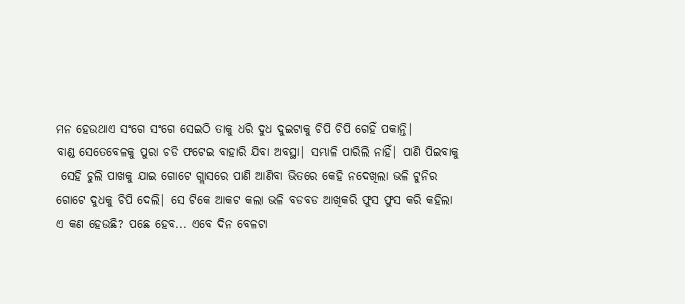ମନ ହେଉଥାଏ ସଂଗେ ସଂଗେ ସେଇଠି ତାକୁ ଧରି ଦୁଧ ଦୁଇଟାକୁ ଚିପି ଚିପି ଗେହିଁ ପକାନ୍ତି|
ବାଣ୍ଡ ସେତେବେଳକୁ ପୁରା ଚଡି ଫଟେଇ ବାହାରି ଯିବା ଅବସ୍ଥା| ସମ୍ଭାଳି ପାରିଲି ନାହିଁ| ପାଣି ପିଇବାକୁ
 ସେହି ଚୁଲି ପାଖକୁ ଯାଇ ଗୋଟେ ଗ୍ଲାସରେ ପାଣି ଆଣିବା ଭିତରେ କେହି ନଦେଖିଲା ଭଳି ଟୁନିର
ଗୋଟେ ଦୁଧକୁ ଚିପି ଦେଲି| ସେ ଟିକେ ଆକଟ କଲା ଭଳି ବଡବଡ ଆଖିକରି ଫୁସ ଫୁସ କରି କହିଲା
ଏ କଣ ହେଉଛି? ପଛେ ହେବ... ଏବେ ଦିନ ବେଳଟା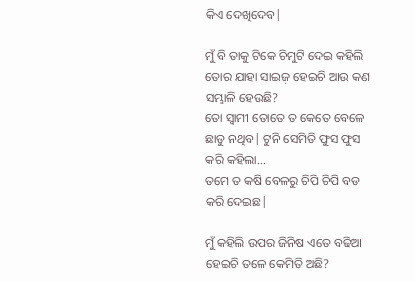କିଏ ଦେଖିଦେବ|

ମୁଁ ବି ତାକୁ ଟିକେ ଚିମୁଟି ଦେଇ କହିଲି ତୋର ଯାହା ସାଇଜ଼ ହେଇଚି ଆଉ କଣ ସମ୍ଭାଳି ହେଉଛି?
ତୋ ସ୍ୱାମୀ ତୋତେ ତ କେତେ ବେଳେ ଛାଡୁ ନଥିବ| ଟୁନି ସେମିତି ଫୁସ ଫୁସ କରି କହିଲା...
ତମେ ତ କଷି ବେଳରୁ ଚିପି ଚିପି ବଡ କରି ଦେଇଛ|

ମୁଁ କହିଲି ଉପର ଜିନିଷ ଏତେ ବଢିଆ ହେଇଚି ତଳେ କେମିତି ଅଛି?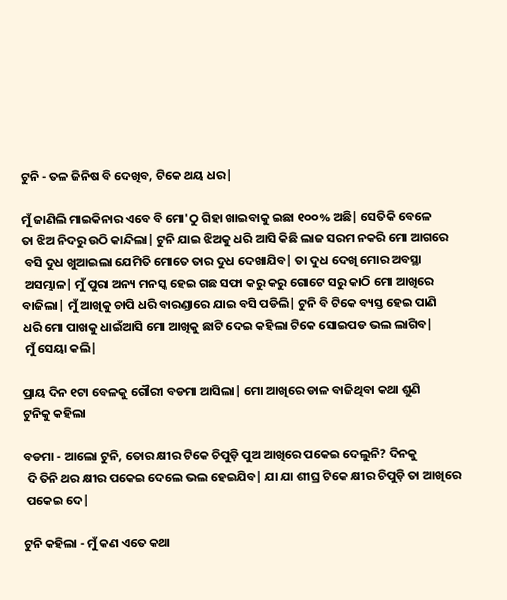ଟୁନି - ତଳ ଜିନିଷ ବି ଦେଖିବ, ଟିକେ ଥୟ ଧର|

ମୁଁ ଜାଣିଲି ମାଇକିନାର ଏବେ ବି ମୋ'ଠୁ ଗିହା ଖାଇବାକୁ ଇଛା ୧୦୦% ଅଛି| ସେତିକି ବେଳେ
ତା ଝିଅ ନିଦରୁ ଉଠି କାନ୍ଦିଲା| ଟୁନି ଯାଇ ଝିଅକୁ ଧରି ଆସି କିଛି ଲାଜ ସରମ ନକରି ମୋ ଆଗରେ
 ବସି ଦୁଧ ଖୁଆଇଲା ଯେମିତି ମୋତେ ତାର ଦୁଧ ଦେଖାଯିବ| ତା ଦୁଧ ଦେଖି ମୋର ଅବସ୍ଥା
 ଅସମ୍ଭାଳ| ମୁଁ ପୁରା ଅନ୍ୟ ମନସ୍କ ହେଇ ଗଛ ସଫା କରୁ କରୁ ଗୋଟେ ସରୁ କାଠି ମୋ ଆଖିରେ
ବାଜିଲା| ମୁଁ ଆଖିକୁ ଚାପି ଧରି ବାରଣ୍ଡାରେ ଯାଇ ବସି ପଡିଲି| ଟୁନି ବି ଟିକେ ବ୍ୟସ୍ତ ହେଇ ପାଣି
ଧରି ମୋ ପାଖକୁ ଧାଇଁଆସି ମୋ ଆଖିକୁ ଛାଟି ଦେଇ କହିଲା ଟିକେ ସୋଇପଡ ଭଲ ଲାଗିବ|
 ମୁଁ ସେୟା କଲି|

ପ୍ରାୟ ଦିନ ୧ଟା ବେଳକୁ ଗୌରୀ ବଡମା ଆସିଲା| ମୋ ଆଖିରେ ଡାଳ ବାଜିଥିବା କଥା ଶୁଣି
ଟୁନିକୁ କହିଲା

ବଡମା - ଆଲୋ ଟୁନି, ତୋର କ୍ଷୀର ଟିକେ ଚିପୁଡ଼ି ପୁଅ ଆଖିରେ ପକେଇ ଦେଲୁନି? ଦିନକୁ
 ଦି ତିନି ଥର କ୍ଷୀର ପକେଇ ଦେଲେ ଭଲ ହେଇଯିବ| ଯା ଯା ଶୀଘ୍ର ଟିକେ କ୍ଷୀର ଚିପୁଡ଼ି ତା ଆଖିରେ
 ପକେଇ ଦେ|

ଟୁନି କହିଲା - ମୁଁ କଣ ଏତେ କଥା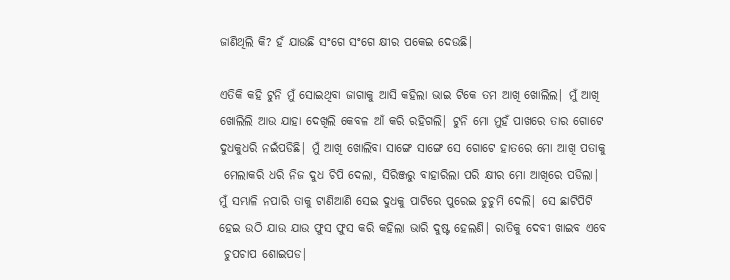ଜାଣିଥିଲି କି? ହଁ ଯାଉଛି ସଂଗେ ସଂଗେ କ୍ଷୀର ପକେଇ ଦେଉଛି|

ଏତିକି କହି ଟୁନି ମୁଁ ସୋଇଥିବା ଜାଗାକୁ ଆସି କହିଲା ଭାଇ ଟିକେ ତମ ଆଖି ଖୋଲିଲ| ମୁଁ ଆଖି
ଖୋଲିଲି ଆଉ ଯାହା ଦେଖିଲି କେବଳ ଆଁ କରି ରହିଗଲି| ଟୁନି ମୋ ମୁହଁ ପାଖରେ ତାର ଗୋଟେ
ଦୁଧକୁଧରି ନଇଁପଡିଛି| ମୁଁ ଆଖି ଖୋଲିବା ସାଙ୍ଗେ ସାଙ୍ଗେ ସେ ଗୋଟେ ହାତରେ ମୋ ଆଖି ପତାକୁ
 ମେଲାକରି ଧରି ନିଜ ଦୁଧ ଚିପି ଦେଲା, ସିରିଞ୍ଜରୁ ବାହାରିଲା ପରି କ୍ଷୀର ମୋ ଆଖିରେ ପଡିଲା|
ମୁଁ ସମ୍ଭାଳି ନପାରି ତାକୁ ଟାଣିଆଣି ସେଇ ଦୁଧକୁ ପାଟିରେ ପୁରେଇ ଚୁଚୁମି ଦେଲି| ସେ ଛାଟିପିଟି
ହେଇ ଉଠି ଯାଉ ଯାଉ ଫୁସ ଫୁସ କରି କହିଲା ଭାରି ଦୁଷ୍ଟ ହେଲଣି| ରାତିକୁ ଦେବୀ ଖାଇବ ଏବେ
 ଚୁପଚାପ ଶୋଇପଡ|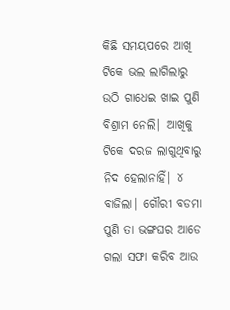କିଛି ସମୟପରେ ଆଖି ଟିକେ ଭଲ ଲାଗିଲାରୁ ଉଠି ଗାଧେଇ ଖାଇ ପୁଣି ବିଶ୍ରାମ ନେଲି| ଆଖିକୁ
ଟିକେ ଦରଜ ଲାଗୁଥିବାରୁ ନିଦ ହେଲାନାହିଁ| ୪ ବାଜିଲା| ଗୌରୀ ବଡମା ପୁଣି ତା ଭଙ୍ଗଘର ଆଡେ
ଗଲା ସଫା କରିବ ଆଉ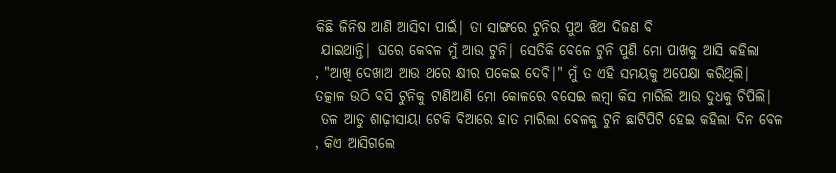କିଛି ଜିନିଷ ଆଣି ଆସିବା ପାଇଁ| ତା ସାଙ୍ଗରେ ଟୁନିର ପୁଅ ଝିଅ ଦିଜଣ ବି
 ଯାଇଥାନ୍ତି| ଘରେ କେବଳ ମୁଁ ଆଉ ଟୁନି| ସେତିକି ବେଳେ ଟୁନି ପୁଣି ମୋ ପାଖକୁ ଆସି କହିଲା
, "ଆଖି ଦେଖାଅ ଆଉ ଥରେ କ୍ଷୀର ପକେଇ ଦେବି|" ମୁଁ ତ ଏହି ସମୟକୁ ଅପେକ୍ଷା କରିଥିଲି|
ତତ୍କାଳ ଉଠି ବସି ଟୁନିକୁ ଟାଣିଆଣି ମୋ କୋଳରେ ବସେଇ ଲମ୍ବା କିସ ମାରିଲି ଆଉ ଦୁଧକୁ ଚିପିଲି|
 ତଳ ଆଡୁ ଶାଢ଼ୀସାୟା ଟେକି ବିଆରେ ହାତ ମାରିଲା ବେଳକୁ ଟୁନି ଛାଟିପିଟି ହେଇ କହିଲା ଦିନ ବେଳ
, କିଏ ଆସିଗଲେ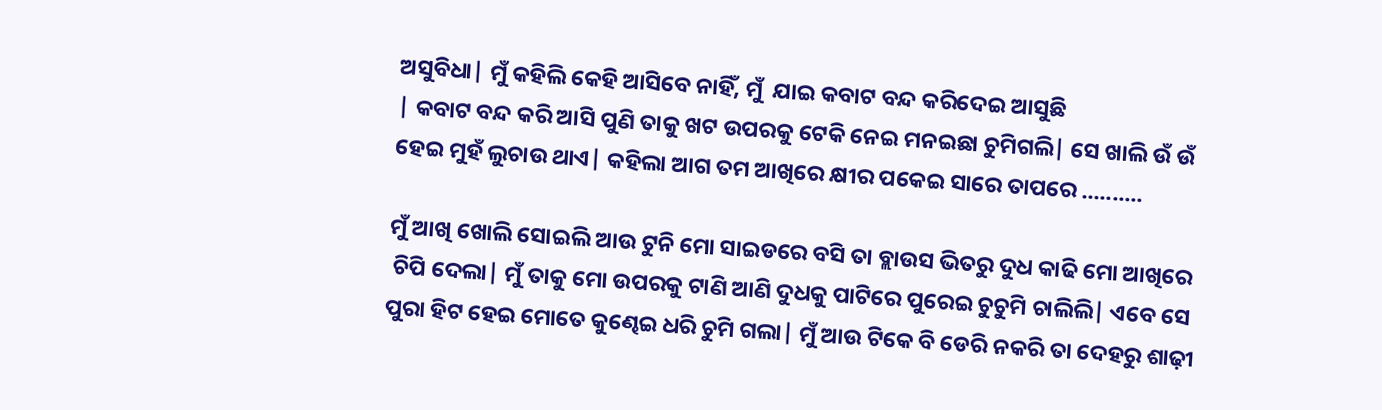ଅସୁବିଧା| ମୁଁ କହିଲି କେହି ଆସିବେ ନାହିଁ, ମୁଁ  ଯାଇ କବାଟ ବନ୍ଦ କରିଦେଇ ଆସୁଛି
| କବାଟ ବନ୍ଦ କରି ଆସି ପୁଣି ତାକୁ ଖଟ ଉପରକୁ ଟେକି ନେଇ ମନଇଛା ଚୁମିଗଲି| ସେ ଖାଲି ଉଁ ଉଁ
ହେଇ ମୁହଁ ଲୁଚାଉ ଥାଏ| କହିଲା ଆଗ ତମ ଆଖିରେ କ୍ଷୀର ପକେଇ ସାରେ ତାପରେ ..........

ମୁଁ ଆଖି ଖୋଲି ସୋଇଲି ଆଉ ଟୁନି ମୋ ସାଇଡରେ ବସି ତା ବ୍ଲାଉସ ଭିତରୁ ଦୁଧ କାଢି ମୋ ଆଖିରେ
 ଚିପି ଦେଲା| ମୁଁ ତାକୁ ମୋ ଉପରକୁ ଟାଣି ଆଣି ଦୁଧକୁ ପାଟିରେ ପୁରେଇ ଚୁଚୁମି ଚାଲିଲି| ଏବେ ସେ
ପୁରା ହିଟ ହେଇ ମୋତେ କୁଣ୍ଢେଇ ଧରି ଚୁମି ଗଲା| ମୁଁ ଆଉ ଟିକେ ବି ଡେରି ନକରି ତା ଦେହରୁ ଶାଢ଼ୀ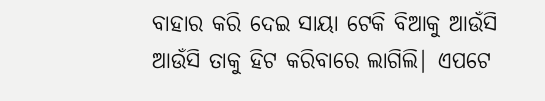ବାହାର କରି ଦେଇ ସାୟା ଟେକି ବିଆକୁ ଆଉଁସି ଆଉଁସି ତାକୁ ହିଟ କରିବାରେ ଲାଗିଲି| ଏପଟେ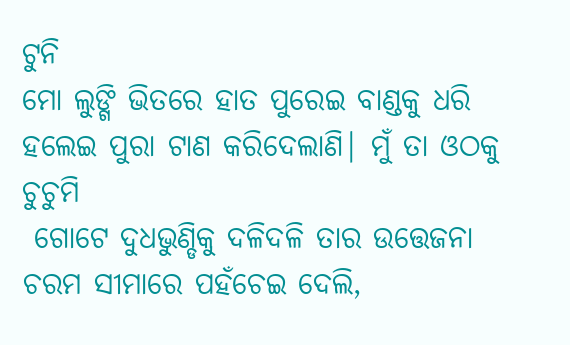ଟୁନି
ମୋ ଲୁଙ୍ଗି ଭିତରେ ହାତ ପୁରେଇ ବାଣ୍ଡକୁ ଧରି ହଲେଇ ପୁରା ଟାଣ କରିଦେଲାଣି| ମୁଁ ତା ଓଠକୁ ଚୁଚୁମି
 ଗୋଟେ ଦୁଧଭୁଣ୍ଡିକୁ ଦଳିଦଳି ତାର ଉତ୍ତେଜନା ଚରମ ସୀମାରେ ପହଁଚେଇ ଦେଲି,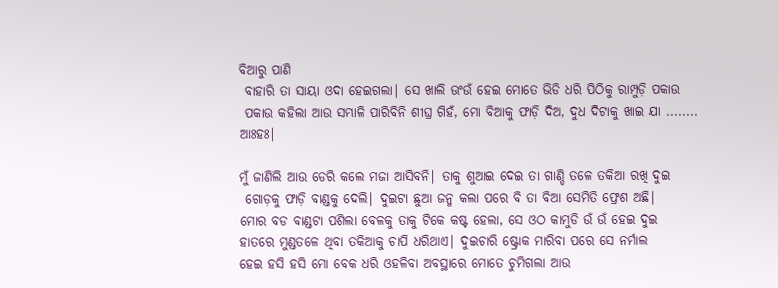ବିଆରୁ ପାଣି
 ବାହାରି ତା ସାୟା ଓଦା ହେଇଗଲା| ସେ ଖାଲି ଊଂଉଁ ହେଇ ମୋତେ ଭିଡି ଧରି ପିଠିକୁ ରାମ୍ପୁଡ଼ି ପକାଉ
 ପକାଉ କହିଲା ଆଉ ସମ୍ଭାଳି ପାରିବିନି ଶୀଘ୍ର ଗିହଁ, ମୋ ବିଆକୁ ଫାଡ଼ି ଦିଅ, ଦୁଧ ଦିଟାକୁ ଖାଇ ଯା ........
ଆଃହଃ|

ମୁଁ ଜାଣିଲି ଆଉ ଡେରି କଲେ ମଜା ଆସିବନି| ତାକୁ ଶୁଆଇ ଦେଇ ତା ଗାଣ୍ଡି ତଳେ ତକିଆ ରଖି ଦୁଇ
 ଗୋଡ଼କୁ ଫାଡ଼ି ବାଣ୍ଡକୁ ଦେଲି| ଦୁଇଟା ଛୁଆ ଜନ୍ମ କଲା ପରେ ବି ତା ବିଆ ସେମିତି ଫ୍ରେଶ ଅଛି|
ମୋର ବଡ ବାଣ୍ଡଟା ପଶିଲା ବେଳକୁ ତାକୁ ଟିକେ କଷ୍ଟ ହେଲା, ସେ ଓଠ କାମୁଡି ଉଁ ଉଁ ହେଇ ଦୁଇ
ହାତରେ ମୁଣ୍ଡତଳେ ଥିବା ତକିଆକୁ ଚାପି ଧରିଥାଏ| ଦୁଇଚାରି ଷ୍ଟ୍ରୋକ ମାରିବା ପରେ ସେ ନର୍ମାଲ
ହେଇ ହସି ହସି ମୋ ବେକ ଧରି ଓହଳିବା ଅବସ୍ଥାରେ ମୋତେ ଚୁମିଗଲା ଆଉ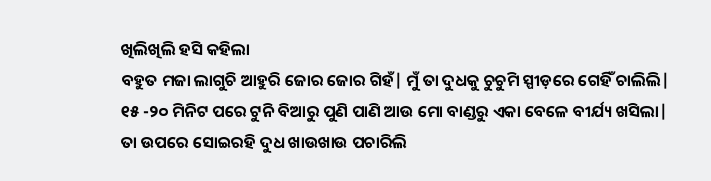ଖିଲିଖିଲି ହସି କହିଲା
ବହୁତ ମଜା ଲାଗୁଚି ଆହୁରି ଜୋର ଜୋର ଗିହଁ| ମୁଁ ତା ଦୁଧକୁ ଚୁଚୁମି ସ୍ପୀଡ଼ରେ ଗେହିଁ ଚାଲିଲି|
୧୫ -୨୦ ମିନିଟ ପରେ ଟୁନି ବିଆରୁ ପୁଣି ପାଣି ଆଉ ମୋ ବାଣ୍ଡରୁ ଏକା ବେଳେ ବୀର୍ଯ୍ୟ ଖସିଲା|
ତା ଉପରେ ସୋଇରହି ଦୁଧ ଖାଉଖାଉ ପଚାରିଲି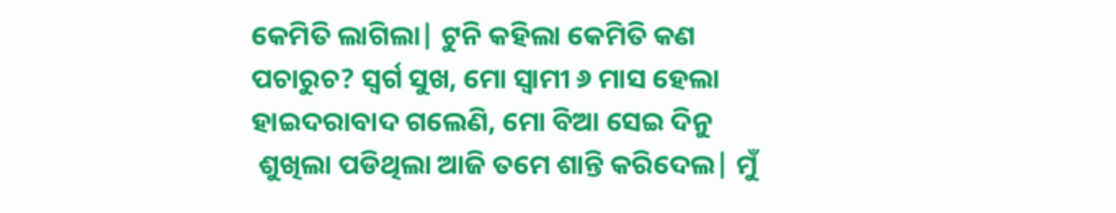କେମିତି ଲାଗିଲା| ଟୁନି କହିଲା କେମିତି କଣ
ପଚାରୁଚ? ସ୍ୱର୍ଗ ସୁଖ, ମୋ ସ୍ୱାମୀ ୬ ମାସ ହେଲା ହାଇଦରାବାଦ ଗଲେଣି, ମୋ ବିଆ ସେଇ ଦିନୁ
 ଶୁଖିଲା ପଡିଥିଲା ଆଜି ତମେ ଶାନ୍ତି କରିଦେଲ| ମୁଁ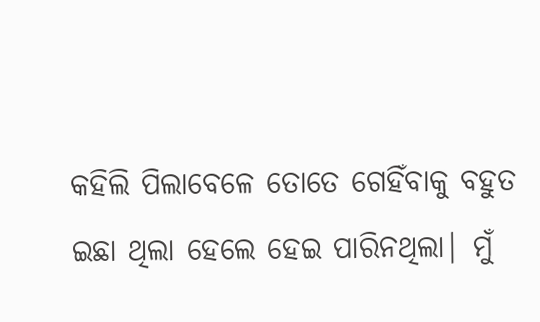କହିଲି ପିଲାବେଳେ ତୋତେ ଗେହିଁବାକୁ ବହୁତ
ଇଛା ଥିଲା ହେଲେ ହେଇ ପାରିନଥିଲା| ମୁଁ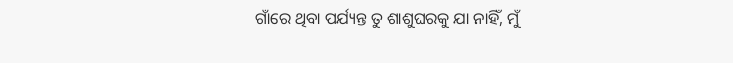ଗାଁରେ ଥିବା ପର୍ଯ୍ୟନ୍ତ ତୁ ଶାଶୁଘରକୁ ଯା ନାହିଁ, ମୁଁ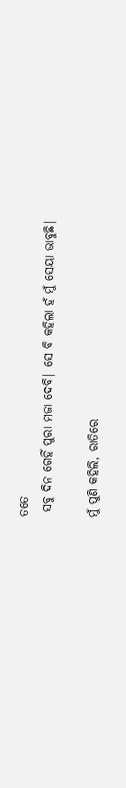ତତେ
 ସବୁ ଦିନ ଗେହିଁ ପୁରା ମଜା ଦେବି| ସେ ବି କହିଲା ହଁ ମୁଁ ସେୟା ଭାବୁଛି|

ମୁଁ ପୁଣି କହିଲି, ରାତିରେ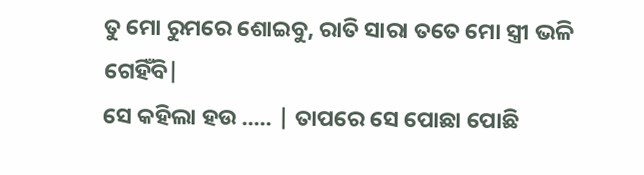ତୁ ମୋ ରୁମରେ ଶୋଇବୁ, ରାତି ସାରା ତତେ ମୋ ସ୍ତ୍ରୀ ଭଳି ଗେହିଁବି|
ସେ କହିଲା ହଉ ..... | ତାପରେ ସେ ପୋଛା ପୋଛି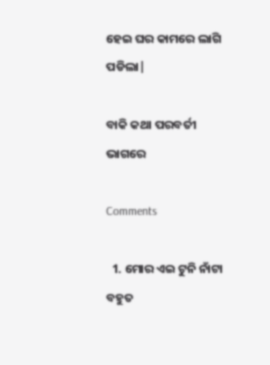ହେଇ ଘର କାମରେ ଲାଗି ପଡିଲା|

ବାକି କଥା ପରବର୍ତୀ ଭାଗରେ

Comments

  1. ମୋର ଏଇ ଟୁନି ନାଁଟା ବହୁତ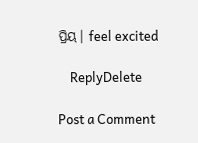ପ୍ରିୟ। feel excited

    ReplyDelete

Post a Comment